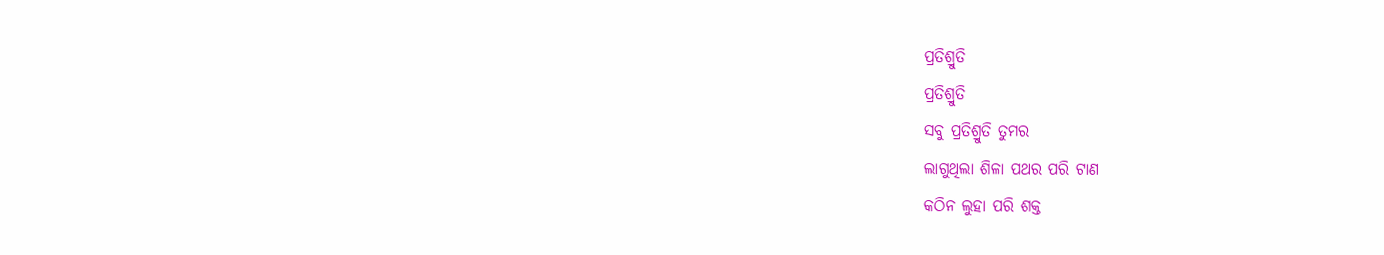ପ୍ରତିଶ୍ରୁତି
ପ୍ରତିଶ୍ରୁତି
ସବୁ ପ୍ରତିଶ୍ରୁତି ତୁମର
ଲାଗୁଥିଲା ଶିଳା ପଥର ପରି ଟାଣ
କଠିନ ଲୁହା ପରି ଶକ୍ତ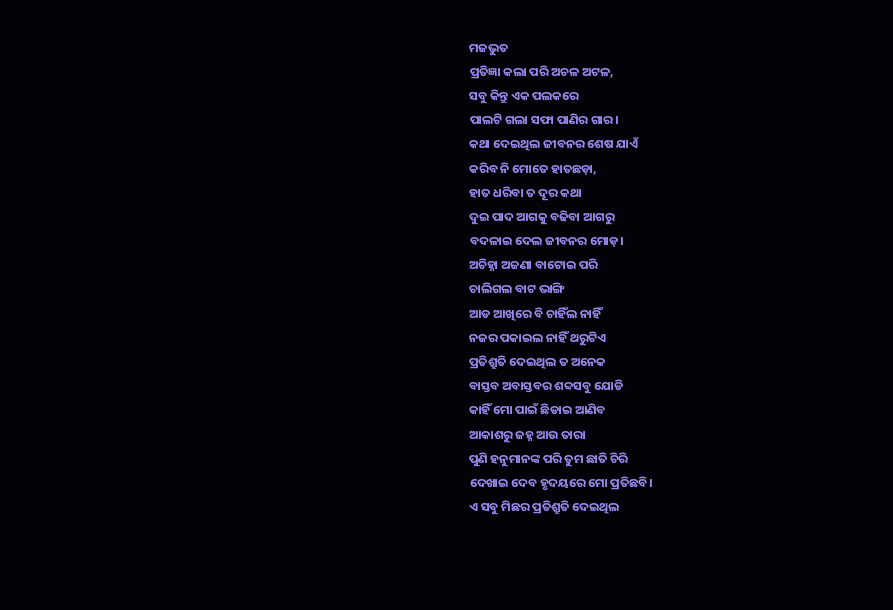ମଜଭୁତ
ପ୍ରତିଜ୍ଞା କଲା ପରି ଅଚଳ ଅଟଳ,
ସବୁ କିନ୍ତୁ ଏକ ପଲକରେ
ପାଲଟି ଗଲା ସଫା ପାଣିର ଗାର।
କଥା ଦେଇଥିଲ ଜୀବନର ଶେଷ ଯାଏଁ
କରିବ ନି ମୋତେ ହାତଛଡ଼ା,
ହାତ ଧରିବା ତ ଦୂର କଥା
ଦୁଇ ପାଦ ଆଗକୁ ବଢିବା ଆଗରୁ
ବଦଳାଇ ଦେଲ ଜୀବନର ମୋଡ଼।
ଅଚିହ୍ନା ଅଜଣା ବାଟୋଇ ପରି
ଚାଲିଗଲ ବାଟ ଭାଙ୍ଗି
ଆଡ ଆଖିରେ ବି ଚାହିଁଲ ନାହିଁ
ନଜର ପକାଇଲ ନାହିଁ ଥରୁଟିଏ
ପ୍ରତିଶ୍ରୁତି ଦେଇଥିଲ ତ ଅନେକ
ବାସ୍ତବ ଅବାସ୍ତବର ଶବ୍ଦସବୁ ଯୋଡି
କାହିଁ ମୋ ପାଇଁ ଛିଡାଇ ଆଣିବ
ଆକାଶରୁ ଜହ୍ନ ଆଉ ତାରା
ପୁଣି ହନୁମାନଙ୍କ ପରି ତୁମ ଛାତି ଚିରି
ଦେଖାଇ ଦେବ ହୃଦୟରେ ମୋ ପ୍ରତିଛବି।
ଏ ସବୁ ମିଛର ପ୍ରତିଶ୍ରୁତି ଦେଇଥିଲ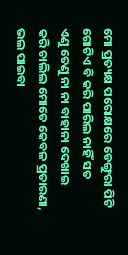ମୋ ପ୍ରତ୍ୟକ୍ଷ ପରୋକ୍ଷରେ ଡେଙ୍ଗୁରା ପିଟି
ଗୋଟିଏ ବି କରି ପାରିଲ ନାହିଁ ସତ
ଏଣୁ ତେଣୁ ନା ନା ବାହାନା ଦେଖାଇ
କରି ଚାଲିଲ ମୋତେ କେବଳ ପ୍ରତାରଣା,
ଭଲ ପାଇବା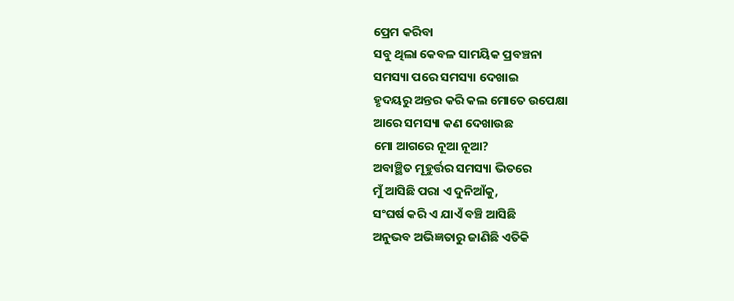ପ୍ରେମ କରିବା
ସବୁ ଥିଲା କେବଳ ସାମୟିକ ପ୍ରବଞ୍ଚନା
ସମସ୍ୟା ପରେ ସମସ୍ୟା ଦେଖାଇ
ହୃଦୟରୁ ଅନ୍ତର କରି କଲ ମୋତେ ଉପେକ୍ଷା
ଆରେ ସମସ୍ୟା କଣ ଦେଖାଉଛ
ମୋ ଆଗରେ ନୂଆ ନୂଆ?
ଅବାଞ୍ଛିତ ମୂହୁର୍ତ୍ତର ସମସ୍ୟା ଭିତରେ
ମୁଁ ଆସିଛି ପରା ଏ ଦୁନିଆଁକୁ,
ସଂଘର୍ଷ କରି ଏ ଯାଏଁ ବଞ୍ଚି ଆସିଛି
ଅନୁଭବ ଅଭିଜ୍ଞତାରୁ ଜାଣିଛି ଏତିକି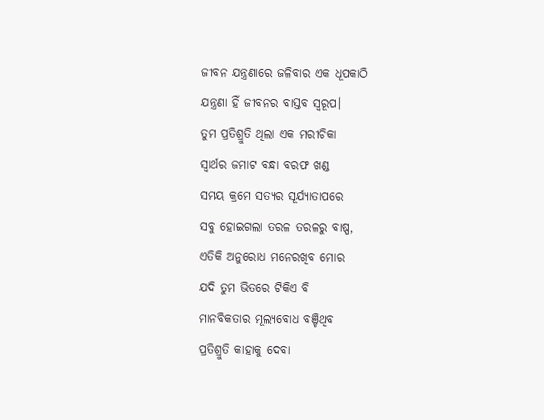ଜୀବନ ଯନ୍ତ୍ରଣାରେ ଜଳିବାର ଏକ ଧୂପକାଠି
ଯନ୍ତ୍ରଣା ହିଁ ଜୀବନର ବାସ୍ତବ ସ୍ଵରୂପ।
ତୁମ ପ୍ରତିଶ୍ରୁତି ଥିଲା ଏକ ମରୀଚିକା
ସ୍ଵାର୍ଥର ଜମାଟ ବନ୍ଧା ବରଫ ଖଣ୍ଡ
ସମୟ କ୍ରମେ ସତ୍ୟର ସୂର୍ଯ୍ୟାତାପରେ
ସବୁ ହୋଇଗଲା ତରଳ ତରଳରୁ ବାଷ୍ପ,
ଏତିକି ଅନୁରୋଧ ମନେରଖିବ ମୋର
ଯଦି ତୁମ ଭିତରେ ଟିକିଏ ବି
ମାନବିକତାର ମୂଲ୍ୟବୋଧ ବଞ୍ଚିଥିବ
ପ୍ରତିଶ୍ରୁତି କାହାକୁ ଦେବା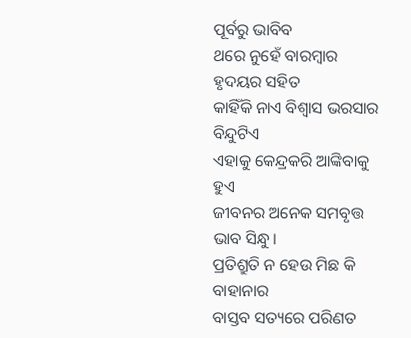ପୂର୍ବରୁ ଭାବିବ
ଥରେ ନୁହେଁ ବାରମ୍ବାର ହୃଦୟର ସହିତ
କାହିଁକି ନାଏ ବିଶ୍ଵାସ ଭରସାର ବିନ୍ଦୁଟିଏ
ଏହାକୁ କେନ୍ଦ୍ରକରି ଆଙ୍କିବାକୁ ହୁଏ
ଜୀବନର ଅନେକ ସମବୃତ୍ତ ଭାବ ସିନ୍ଧୁ।
ପ୍ରତିଶ୍ରୁତି ନ ହେଉ ମିଛ କି ବାହାନାର
ବାସ୍ତବ ସତ୍ୟରେ ପରିଣତ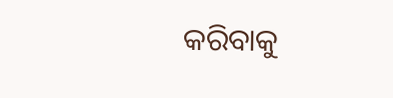କରିବାକୁ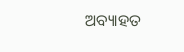ଅବ୍ୟାହତ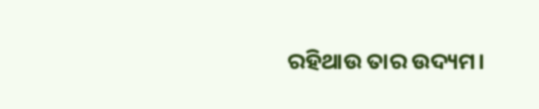ରହିଥାଉ ତାର ଉଦ୍ୟମ।